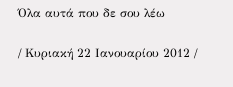Όλα αυτά που δε σου λέω

/ Κυριακή 22 Ιανουαρίου 2012 /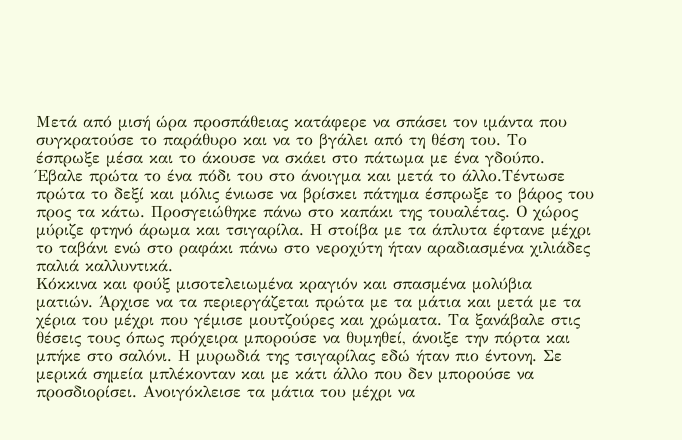Μετά από μισή ώρα προσπάθειας κατάφερε να σπάσει τον ιμάντα που συγκρατούσε το παράθυρο και να το βγάλει από τη θέση του. Το έσπρωξε μέσα και το άκουσε να σκάει στο πάτωμα με ένα γδούπο. Έβαλε πρώτα το ένα πόδι του στο άνοιγμα και μετά το άλλο.Τέντωσε πρώτα το δεξί και μόλις ένιωσε να βρίσκει πάτημα έσπρωξε το βάρος του προς τα κάτω. Προσγειώθηκε πάνω στο καπάκι της τουαλέτας. Ο χώρος μύριζε φτηνό άρωμα και τσιγαρίλα. Η στοίβα με τα άπλυτα έφτανε μέχρι το ταβάνι ενώ στο ραφάκι πάνω στο νεροχύτη ήταν αραδιασμένα χιλιάδες παλιά καλλυντικά.
Κόκκινα και φούξ μισοτελειωμένα κραγιόν και σπασμένα μολύβια ματιών. Άρχισε να τα περιεργάζεται πρώτα με τα μάτια και μετά με τα χέρια του μέχρι που γέμισε μουτζούρες και χρώματα. Τα ξανάβαλε στις θέσεις τους όπως πρόχειρα μπορούσε να θυμηθεί, άνοιξε την πόρτα και μπήκε στο σαλόνι. Η μυρωδιά της τσιγαρίλας εδώ ήταν πιο έντονη. Σε μερικά σημεία μπλέκονταν και με κάτι άλλο που δεν μπορούσε να προσδιορίσει. Ανοιγόκλεισε τα μάτια του μέχρι να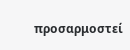προσαρμοστεί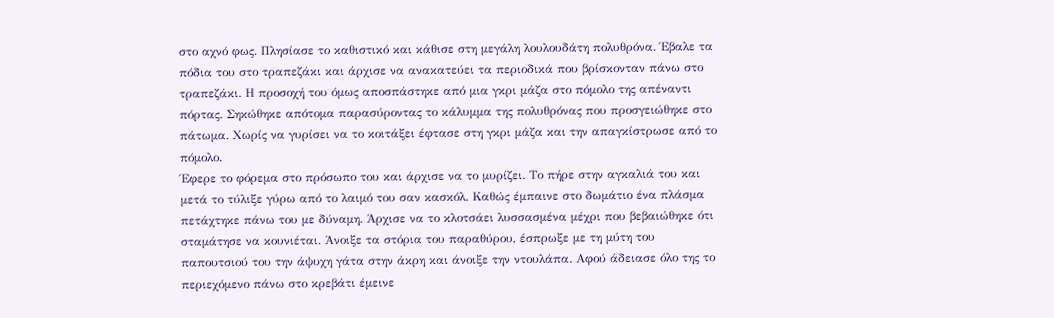στο αχνό φως. Πλησίασε το καθιστικό και κάθισε στη μεγάλη λουλουδάτη πολυθρόνα. Έβαλε τα πόδια του στο τραπεζάκι και άρχισε να ανακατεύει τα περιοδικά που βρίσκονταν πάνω στο τραπεζάκι. Η προσοχή του όμως αποσπάστηκε από μια γκρι μάζα στο πόμολο της απέναντι πόρτας. Σηκώθηκε απότομα παρασύροντας το κάλυμμα της πολυθρόνας που προσγειώθηκε στο πάτωμα. Χωρίς να γυρίσει να το κοιτάξει έφτασε στη γκρι μάζα και την απαγκίστρωσε από το πόμολο.
Έφερε το φόρεμα στο πρόσωπο του και άρχισε να το μυρίζει. Το πήρε στην αγκαλιά του και μετά το τύλιξε γύρω από το λαιμό του σαν κασκόλ. Καθώς έμπαινε στο δωμάτιο ένα πλάσμα πετάχτηκε πάνω του με δύναμη. Άρχισε να το κλοτσάει λυσσασμένα μέχρι που βεβαιώθηκε ότι σταμάτησε να κουνιέται. Άνοιξε τα στόρια του παραθύρου, έσπρωξε με τη μύτη του παπουτσιού του την άψυχη γάτα στην άκρη και άνοιξε την ντουλάπα. Αφού άδειασε όλο της το περιεχόμενο πάνω στο κρεβάτι έμεινε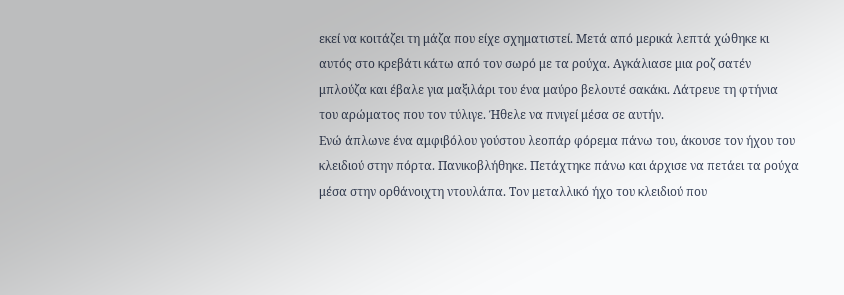εκεί να κοιτάζει τη μάζα που είχε σχηματιστεί. Μετά από μερικά λεπτά χώθηκε κι αυτός στο κρεβάτι κάτω από τον σωρό με τα ρούχα. Αγκάλιασε μια ροζ σατέν μπλούζα και έβαλε για μαξιλάρι του ένα μαύρο βελουτέ σακάκι. Λάτρευε τη φτήνια του αρώματος που τον τύλιγε. Ήθελε να πνιγεί μέσα σε αυτήν.
Ενώ άπλωνε ένα αμφιβόλου γούστου λεοπάρ φόρεμα πάνω του, άκουσε τον ήχου του κλειδιού στην πόρτα. Πανικοβλήθηκε. Πετάχτηκε πάνω και άρχισε να πετάει τα ρούχα μέσα στην ορθάνοιχτη ντουλάπα. Τον μεταλλικό ήχο του κλειδιού που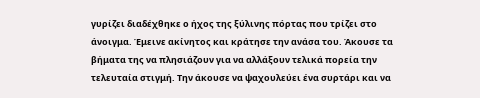γυρίζει διαδέχθηκε ο ήχος της ξύλινης πόρτας που τρίζει στο άνοιγμα. Έμεινε ακίνητος και κράτησε την ανάσα του. Άκουσε τα βήματα της να πλησιάζουν για να αλλάξουν τελικά πορεία την τελευταία στιγμή. Την άκουσε να ψαχουλεύει ένα συρτάρι και να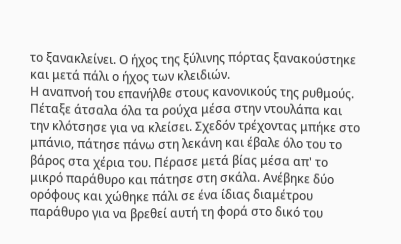το ξανακλείνει. Ο ήχος της ξύλινης πόρτας ξανακούστηκε και μετά πάλι ο ήχος των κλειδιών.
Η αναπνοή του επανήλθε στους κανονικούς της ρυθμούς. Πέταξε άτσαλα όλα τα ρούχα μέσα στην ντουλάπα και την κλότσησε για να κλείσει. Σχεδόν τρέχοντας μπήκε στο μπάνιο, πάτησε πάνω στη λεκάνη και έβαλε όλο του το βάρος στα χέρια του. Πέρασε μετά βίας μέσα απ' το μικρό παράθυρο και πάτησε στη σκάλα. Ανέβηκε δύο ορόφους και χώθηκε πάλι σε ένα ίδιας διαμέτρου παράθυρο για να βρεθεί αυτή τη φορά στο δικό του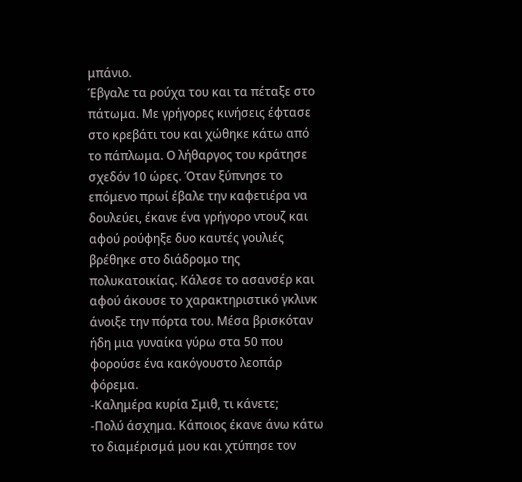μπάνιο.
Έβγαλε τα ρούχα του και τα πέταξε στο πάτωμα. Με γρήγορες κινήσεις έφτασε στο κρεβάτι του και χώθηκε κάτω από το πάπλωμα. Ο λήθαργος του κράτησε σχεδόν 10 ώρες. Όταν ξύπνησε το επόμενο πρωί έβαλε την καφετιέρα να δουλεύει, έκανε ένα γρήγορο ντουζ και αφού ρούφηξε δυο καυτές γουλιές βρέθηκε στο διάδρομο της πολυκατοικίας. Κάλεσε το ασανσέρ και αφού άκουσε το χαρακτηριστικό γκλινκ άνοιξε την πόρτα του. Μέσα βρισκόταν ήδη μια γυναίκα γύρω στα 50 που φορούσε ένα κακόγουστο λεοπάρ φόρεμα.
-Καλημέρα κυρία Σμιθ, τι κάνετε;
-Πολύ άσχημα. Κάποιος έκανε άνω κάτω το διαμέρισμά μου και χτύπησε τον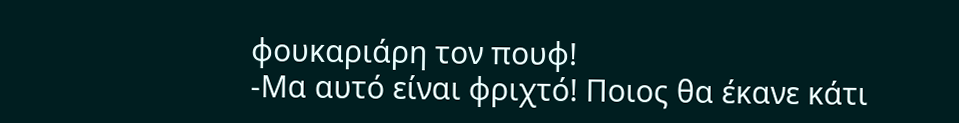φουκαριάρη τον πουφ!
-Μα αυτό είναι φριχτό! Ποιος θα έκανε κάτι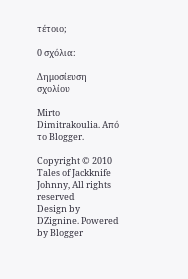τέτοιο;

0 σχόλια:

Δημοσίευση σχολίου

Mirto Dimitrakoulia. Από το Blogger.

Copyright © 2010 Tales of Jackknife Johnny, All rights reserved
Design by DZignine. Powered by Blogger